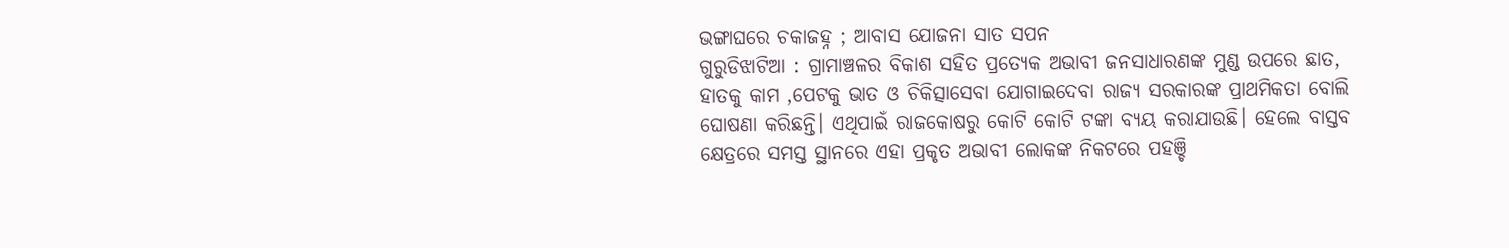ଭଙ୍ଗାଘରେ ଚକାଜହ୍ନ ; ଆବାସ ଯୋଜନା ସାତ ସପନ
ଗୁରୁଡିଝାଟିଆ : ଗ୍ରାମାଞ୍ଚଳର ବିକାଶ ସହିତ ପ୍ରତ୍ୟେକ ଅଭାବୀ ଜନସାଧାରଣଙ୍କ ମୁଣ୍ଡ ଉପରେ ଛାତ, ହାତକୁ କାମ ,ପେଟକୁ ଭାତ ଓ ଚିକିତ୍ସାସେବା ଯୋଗାଇଦେବା ରାଜ୍ୟ ସରକାରଙ୍କ ପ୍ରାଥମିକତା ବୋଲି ଘୋଷଣା କରିଛନ୍ତି। ଏଥିପାଇଁ ରାଜକୋଷରୁ କୋଟି କୋଟି ଟଙ୍କା ବ୍ୟୟ କରାଯାଉଛି। ହେଲେ ବାସ୍ତବ କ୍ଷେତ୍ରରେ ସମସ୍ତ ସ୍ଥାନରେ ଏହା ପ୍ରକୃତ ଅଭାବୀ ଲୋକଙ୍କ ନିକଟରେ ପହଞ୍ଚି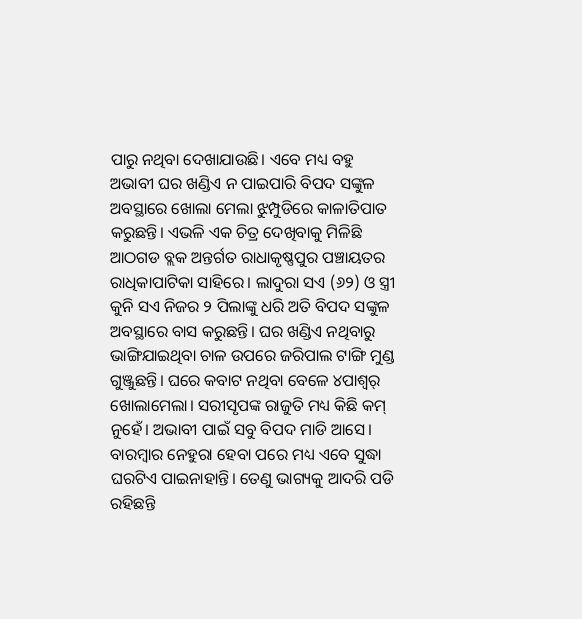ପାରୁ ନଥିବା ଦେଖାଯାଉଛି। ଏବେ ମଧ୍ୟ ବହୁ ଅଭାବୀ ଘର ଖଣ୍ଡିଏ ନ ପାଇପାରି ବିପଦ ସଙ୍କୁଳ ଅବସ୍ଥାରେ ଖୋଲା ମେଲା ଝୁମ୍ପୁଡିରେ କାଳାତିପାତ କରୁଛନ୍ତି। ଏଭଳି ଏକ ଚିତ୍ର ଦେଖିବାକୁ ମିଳିଛି ଆଠଗଡ ବ୍ଲକ ଅନ୍ତର୍ଗତ ରାଧାକୃଷ୍ଣପୁର ପଞ୍ଚାୟତର ରାଧିକାପାଟିକା ସାହିରେ। ଲାଦୁରା ସଏ (୬୨) ଓ ସ୍ତ୍ରୀ କୁନି ସଏ ନିଜର ୨ ପିଲାଙ୍କୁ ଧରି ଅତି ବିପଦ ସଙ୍କୁଳ ଅବସ୍ଥାରେ ବାସ କରୁଛନ୍ତି। ଘର ଖଣ୍ଡିଏ ନଥିବାରୁ ଭାଙ୍ଗିଯାଇଥିବା ଚାଳ ଉପରେ ଜରିପାଲ ଟାଙ୍ଗି ମୁଣ୍ଡ ଗୁଞ୍ଜୁଛନ୍ତି। ଘରେ କବାଟ ନଥିବା ବେଳେ ୪ପାଶ୍ୱର୍ ଖୋଲାମେଲା। ସରୀସୃପଙ୍କ ରାଜୁତି ମଧ୍ୟ କିଛି କମ୍ ନୁହେଁ। ଅଭାବୀ ପାଇଁ ସବୁ ବିପଦ ମାଡି ଆସେ। ବାରମ୍ବାର ନେହୁରା ହେବା ପରେ ମଧ୍ୟ ଏବେ ସୁଦ୍ଧା ଘରଟିଏ ପାଇନାହାନ୍ତି। ତେଣୁ ଭାଗ୍ୟକୁ ଆଦରି ପଡି ରହିଛନ୍ତି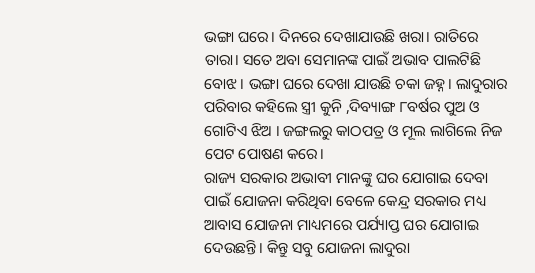ଭଙ୍ଗା ଘରେ। ଦିନରେ ଦେଖାଯାଉଛି ଖରା। ରାତିରେ ତାରା। ସତେ ଅବା ସେମାନଙ୍କ ପାଇଁ ଅଭାବ ପାଲଟିଛି ବୋଝ। ଭଙ୍ଗା ଘରେ ଦେଖା ଯାଉଛି ଚକା ଜହ୍ନ। ଲାଦୁରାର ପରିବାର କହିଲେ ସ୍ତ୍ରୀ କୁନି ,ଦିବ୍ୟାଙ୍ଗ ୮ବର୍ଷର ପୁଅ ଓ ଗୋଟିଏ ଝିଅ । ଜଙ୍ଗଲରୁ କାଠପତ୍ର ଓ ମୂଲ ଲାଗିଲେ ନିଜ ପେଟ ପୋଷଣ କରେ।
ରାଜ୍ୟ ସରକାର ଅଭାବୀ ମାନଙ୍କୁ ଘର ଯୋଗାଇ ଦେବା ପାଇଁ ଯୋଜନା କରିଥିବା ବେଳେ କେନ୍ଦ୍ର ସରକାର ମଧ୍ୟ ଆବାସ ଯୋଜନା ମାଧ୍ୟମରେ ପର୍ଯ୍ୟାପ୍ତ ଘର ଯୋଗାଇ ଦେଉଛନ୍ତି। କିନ୍ତୁ ସବୁ ଯୋଜନା ଲାଦୁରା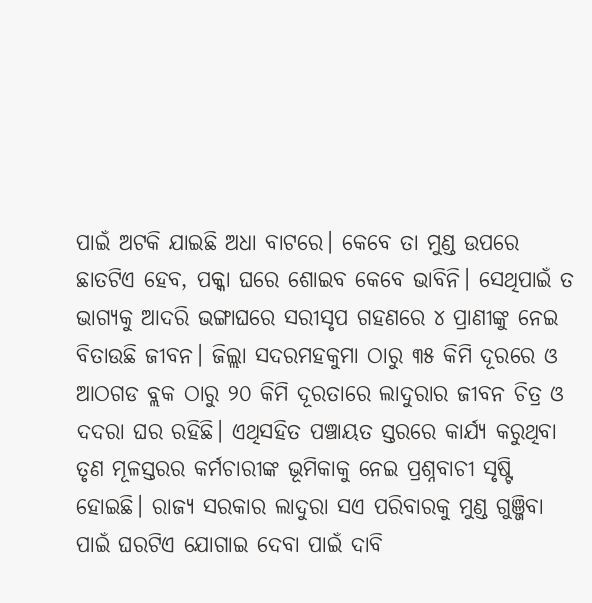ପାଇଁ ଅଟକି ଯାଇଛି ଅଧା ବାଟରେ। କେବେ ତା ମୁଣ୍ଡ ଉପରେ ଛାତଟିଏ ହେବ, ପକ୍କା ଘରେ ଶୋଇବ କେବେ ଭାବିନି। ସେଥିପାଇଁ ତ ଭାଗ୍ୟକୁ ଆଦରି ଭଙ୍ଗାଘରେ ସରୀସୃପ ଗହଣରେ ୪ ପ୍ରାଣୀଙ୍କୁ ନେଇ ବିତାଉଛି ଜୀବନ। ଜିଲ୍ଲା ସଦରମହକୁମା ଠାରୁ ୩୫ କିମି ଦୂରରେ ଓ ଆଠଗଡ ବ୍ଲକ ଠାରୁ ୨୦ କିମି ଦୂରତାରେ ଲାଦୁରାର ଜୀବନ ଚିତ୍ର ଓ ଦଦରା ଘର ରହିଛି। ଏଥିସହିତ ପଞ୍ଚାୟତ ସ୍ତରରେ କାର୍ଯ୍ୟ କରୁଥିବା ତୃଣ ମୂଳସ୍ତରର କର୍ମଚାରୀଙ୍କ ଭୂମିକାକୁ ନେଇ ପ୍ରଶ୍ନବାଚୀ ସୃଷ୍ଟି ହୋଇଛି। ରାଜ୍ୟ ସରକାର ଲାଦୁରା ସଏ ପରିବାରକୁ ମୁଣ୍ଡ ଗୁଞ୍ଜିବା ପାଇଁ ଘରଟିଏ ଯୋଗାଇ ଦେବା ପାଇଁ ଦାବି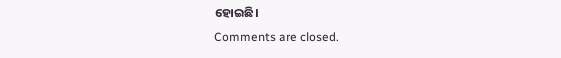ହୋଇଛି।
Comments are closed.